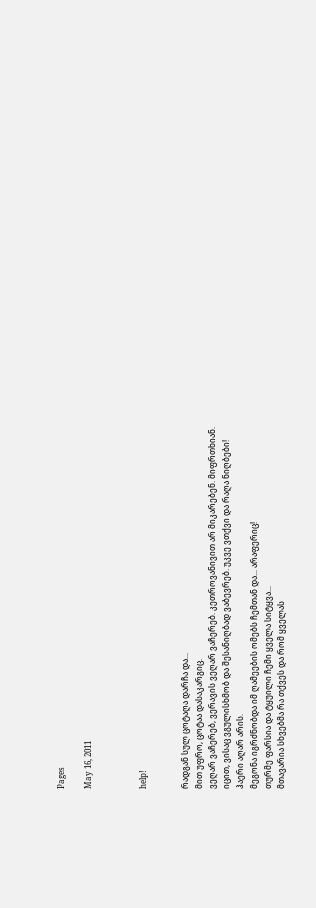Pages

May 16, 2011



help!


რადგან სულ ცოტაღა დარჩა და...
მით უფრო, ცოტაა დასაკარგიც.
ვეღარ ვაჩერებ, ვერავის ვეღარ ვაჩერებ. კეთროვანივით არ მიკარებენ. მიფრთხიან.
იცით, ვისაც ვგულისხმობ და შესანიღბად ვაბევრებ. უკვე ვთქვი და რაღა ნიღბები!
ჰაერი აღარ არის.
მეგონა იგრძნობდა იმ ღამეების ომებს ჩემთან და... არაფერიც!
თურმე ფარსია და ტყუილი ჩემი ყველა სიტყვა...
მთავარია სხვებმა რა თქვეს და რომ ყველას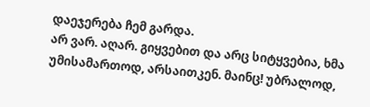დაეჯერება ჩემ გარდა.
არ ვარ. აღარ. გიყვებით და არც სიტყვებია, ხმა უმისამართოდ, არსაითკენ. მაინც! უბრალოდ,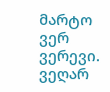მარტო ვერ ვერევი. ვეღარ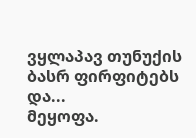ვყლაპავ თუნუქის ბასრ ფირფიტებს და...
მეყოფა.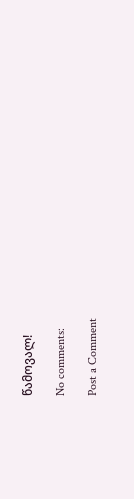წამოვალ!

No comments:

Post a Comment